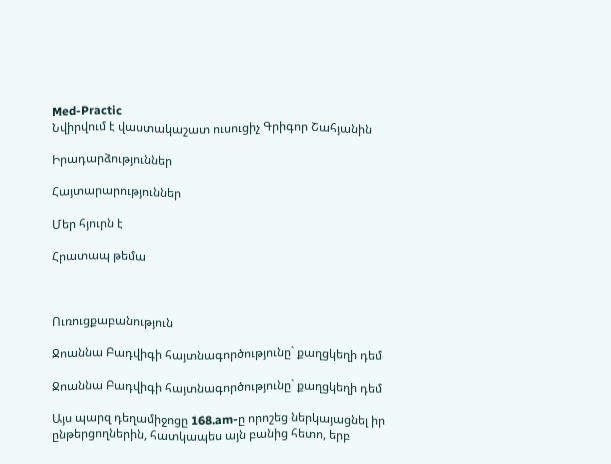Med-Practic
Նվիրվում է վաստակաշատ ուսուցիչ Գրիգոր Շահյանին

Իրադարձություններ

Հայտարարություններ

Մեր հյուրն է

Հրատապ թեմա



Ուռուցքաբանություն

Ջոաննա Բադվիգի հայտնագործությունը` քաղցկեղի դեմ

Ջոաննա Բադվիգի հայտնագործությունը` քաղցկեղի դեմ

Այս պարզ դեղամիջոցը 168.am-ը որոշեց ներկայացնել իր ընթերցողներին, հատկապես այն բանից հետո, երբ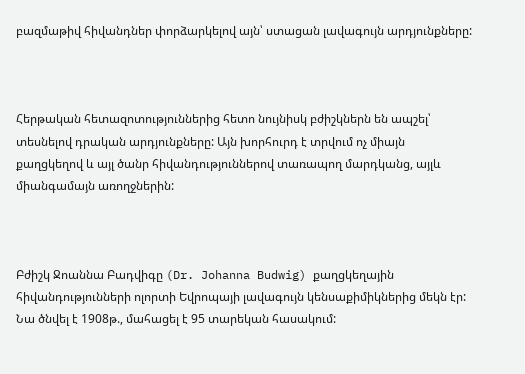բազմաթիվ հիվանդներ փորձարկելով այն՝ ստացան լավագույն արդյունքները:



Հերթական հետազոտություններից հետո նույնիսկ բժիշկներն են ապշել՝ տեսնելով դրական արդյունքները: Այն խորհուրդ է տրվում ոչ միայն քաղցկեղով և այլ ծանր հիվանդություններով տառապող մարդկանց, այլև միանգամայն առողջներին:



Բժիշկ Ջոաննա Բադվիգը (Dr. Johanna Budwig) քաղցկեղային հիվանդությունների ոլորտի Եվրոպայի լավագույն կենսաքիմիկներից մեկն էր: Նա ծնվել է 1908թ., մահացել է 95 տարեկան հասակում: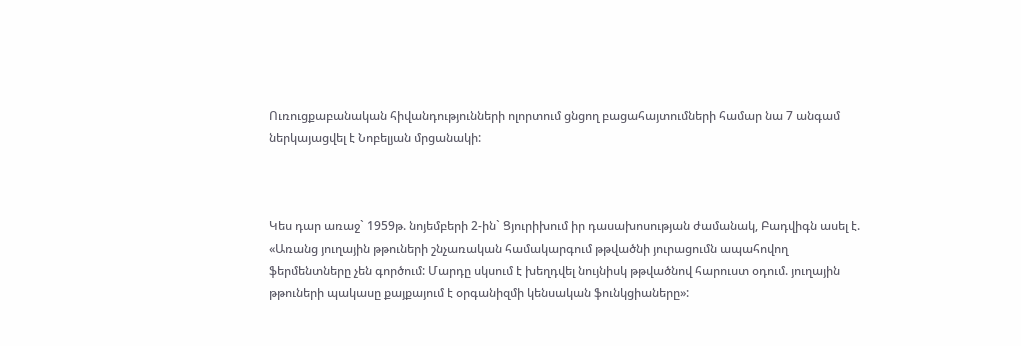Ուռուցքաբանական հիվանդությունների ոլորտում ցնցող բացահայտումների համար նա 7 անգամ ներկայացվել է Նոբելյան մրցանակի:



Կես դար առաջ` 1959թ. նոյեմբերի 2-ին` Ցյուրիխում իր դասախոսության ժամանակ, Բադվիգն ասել է. «Առանց յուղային թթուների շնչառական համակարգում թթվածնի յուրացումն ապահովող ֆերմենտները չեն գործում: Մարդը սկսում է խեղդվել նույնիսկ թթվածնով հարուստ օդում. յուղային թթուների պակասը քայքայում է օրգանիզմի կենսական ֆունկցիաները»: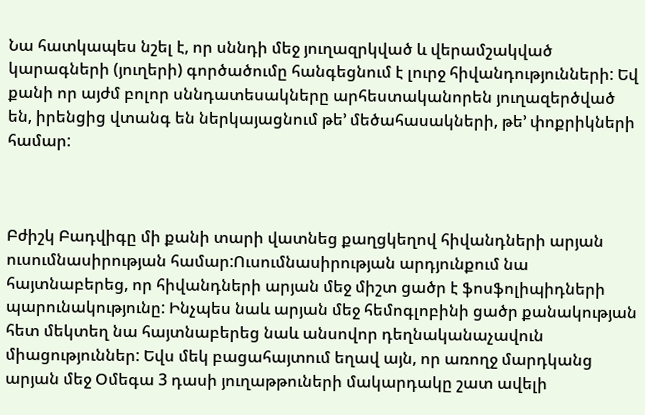Նա հատկապես նշել է, որ սննդի մեջ յուղազրկված և վերամշակված կարագների (յուղերի) գործածումը հանգեցնում է լուրջ հիվանդությունների: Եվ քանի որ այժմ բոլոր սննդատեսակները արհեստականորեն յուղազերծված են, իրենցից վտանգ են ներկայացնում թե’ մեծահասակների, թե’ փոքրիկների համար:



Բժիշկ Բադվիգը մի քանի տարի վատնեց քաղցկեղով հիվանդների արյան ուսումնասիրության համար:Ուսումնասիրության արդյունքում նա հայտնաբերեց, որ հիվանդների արյան մեջ միշտ ցածր է ֆոսֆոլիպիդների պարունակությունը: Ինչպես նաև արյան մեջ հեմոգլոբինի ցածր քանակության հետ մեկտեղ նա հայտնաբերեց նաև անսովոր դեղնականաչավուն միացություններ: Եվս մեկ բացահայտում եղավ այն, որ առողջ մարդկանց արյան մեջ Օմեգա 3 դասի յուղաթթուների մակարդակը շատ ավելի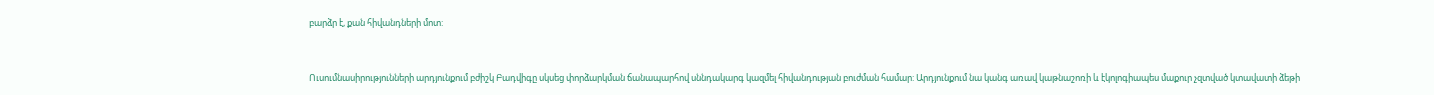բարձր է, քան հիվանդների մոտ:



Ուսումնասիրությունների արդյունքում բժիշկ Բադվիգը սկսեց փորձարկման ճանապարհով սննդակարգ կազմել հիվանդության բուժման համար: Արդյունքում նա կանգ առավ կաթնաշոռի և էկոլոգիապես մաքուր չզտված կտավատի ձեթի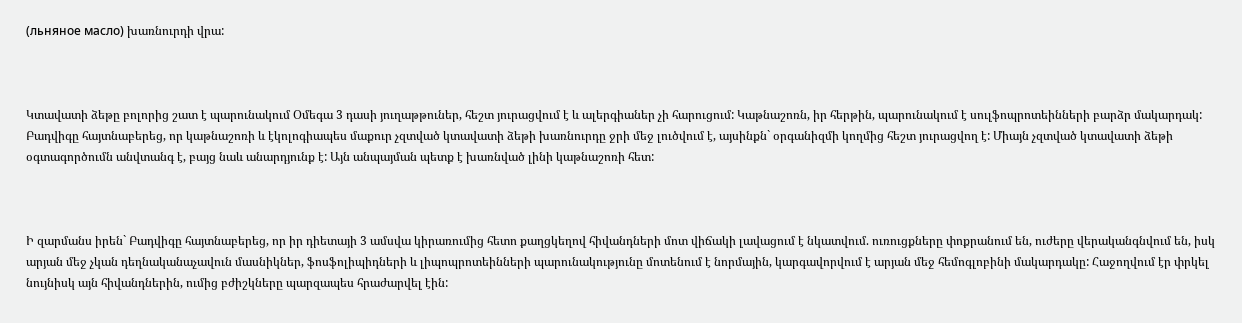(льняное масло) խառնուրդի վրա:



Կտավատի ձեթը բոլորից շատ է պարունակում Օմեգա 3 դասի յուղաթթուներ, հեշտ յուրացվում է և ալերգիաներ չի հարուցում: Կաթնաշոռն, իր հերթին, պարունակում է սուլֆոպրոտեինների բարձր մակարդակ: Բադվիգը հայտնաբերեց, որ կաթնաշոռի և էկոլոգիապես մաքուր չզտված կտավատի ձեթի խառնուրդը ջրի մեջ լուծվում է, այսինքն` օրգանիզմի կողմից հեշտ յուրացվող է: Միայն չզտված կտավատի ձեթի օգտագործումն անվտանգ է, բայց նաև անարդյունք է: Այն անպայման պետք է խառնված լինի կաթնաշոռի հետ:



Ի զարմանս իրեն` Բադվիգը հայտնաբերեց, որ իր դիետայի 3 ամսվա կիրառումից հետո քաղցկեղով հիվանդների մոտ վիճակի լավացում է նկատվում. ուռուցքները փոքրանում են, ուժերը վերականգնվում են, իսկ արյան մեջ չկան դեղնականաչավուն մասնիկներ, ֆոսֆոլիպիդների և լիպոպրոտեինների պարունակությունը մոտենում է նորմային, կարգավորվում է արյան մեջ հեմոգլոբինի մակարդակը: Հաջողվում էր փրկել նույնիսկ այն հիվանդներին, ումից բժիշկները պարզապես հրաժարվել էին: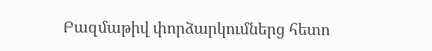Բազմաթիվ փորձարկումներց հետո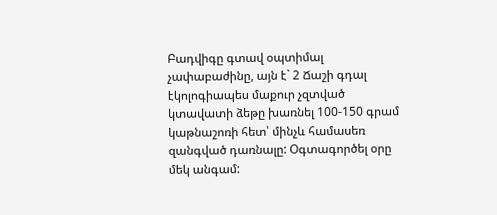Բադվիգը գտավ օպտիմալ չափաբաժինը, այն է` 2 Ճաշի գդալ էկոլոգիապես մաքուր չզտված կտավատի ձեթը խառնել 100-150 գրամ կաթնաշոռի հետ՝ մինչև համասեռ զանգված դառնալը: Օգտագործել օրը մեկ անգամ: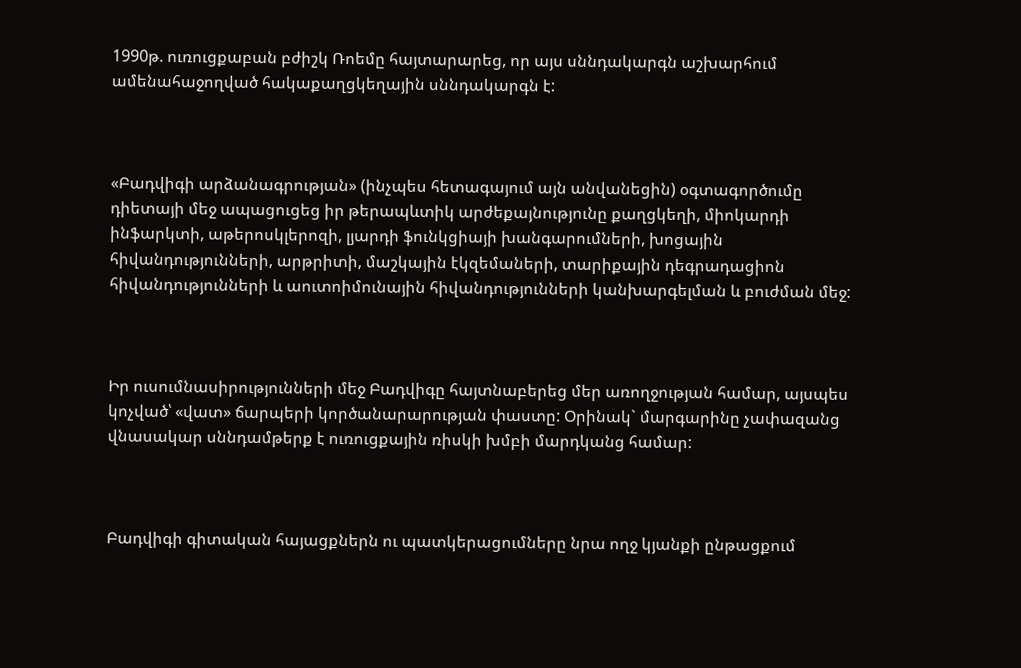1990թ. ուռուցքաբան բժիշկ Ռոեմը հայտարարեց, որ այս սննդակարգն աշխարհում ամենահաջողված հակաքաղցկեղային սննդակարգն է:



«Բադվիգի արձանագրության» (ինչպես հետագայում այն անվանեցին) օգտագործումը դիետայի մեջ ապացուցեց իր թերապևտիկ արժեքայնությունը քաղցկեղի, միոկարդի ինֆարկտի, աթերոսկլերոզի, լյարդի ֆունկցիայի խանգարումների, խոցային հիվանդությունների, արթրիտի, մաշկային էկզեմաների, տարիքային դեգրադացիոն հիվանդությունների և աուտոիմունային հիվանդությունների կանխարգելման և բուժման մեջ:



Իր ուսումնասիրությունների մեջ Բադվիգը հայտնաբերեց մեր առողջության համար, այսպես կոչված՝ «վատ» ճարպերի կործանարարության փաստը: Օրինակ` մարգարինը չափազանց վնասակար սննդամթերք է ուռուցքային ռիսկի խմբի մարդկանց համար:



Բադվիգի գիտական հայացքներն ու պատկերացումները նրա ողջ կյանքի ընթացքում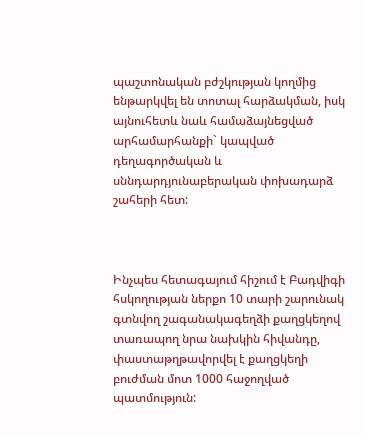պաշտոնական բժշկության կողմից ենթարկվել են տոտալ հարձակման, իսկ այնուհետև նաև համաձայնեցված արհամարհանքի` կապված դեղագործական և սննդարդյունաբերական փոխադարձ շահերի հետ:



Ինչպես հետագայում հիշում է Բադվիգի հսկողության ներքո 10 տարի շարունակ գտնվող շագանակագեղձի քաղցկեղով տառապող նրա նախկին հիվանդը, փաստաթղթավորվել է քաղցկեղի բուժման մոտ 1000 հաջողված պատմություն: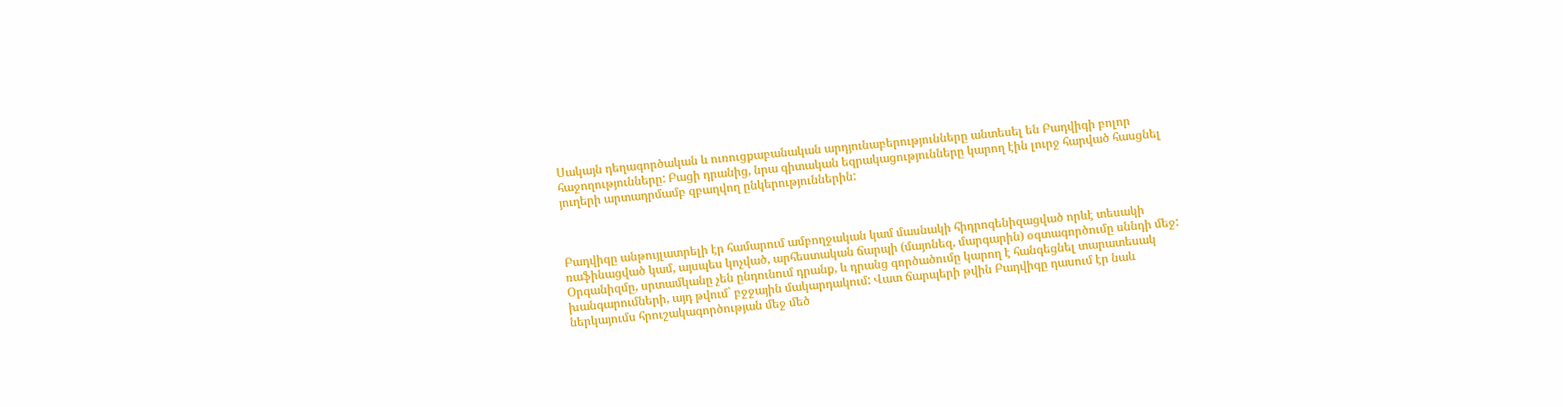Սակայն դեղագործական և ուռուցքաբանական արդյունաբերությունները անտեսել են Բադվիգի բոլոր հաջողությունները: Բացի դրանից, նրա գիտական եզրակացությունները կարող էին լուրջ հարված հասցնել յուղերի արտադրմամբ զբաղվող ընկերություններին:



Բադվիգը անթույլատրելի էր համարում ամբողջական կամ մասնակի հիդրոգենիզացված որևէ տեսակի ռաֆինացված կամ, այսպես կոչված, արհեստական ճարպի (մայոնեզ, մարգարին) օգտագործումը սննդի մեջ: Օրգանիզմը, սրտամկանը չեն ընդունում դրանք, և դրանց գործածումը կարող է հանգեցնել տարատեսակ խանգարումների, այդ թվում` բջջային մակարդակում: Վատ ճարպերի թվին Բադվիգը դասում էր նաև ներկայումս հրուշակագործության մեջ մեծ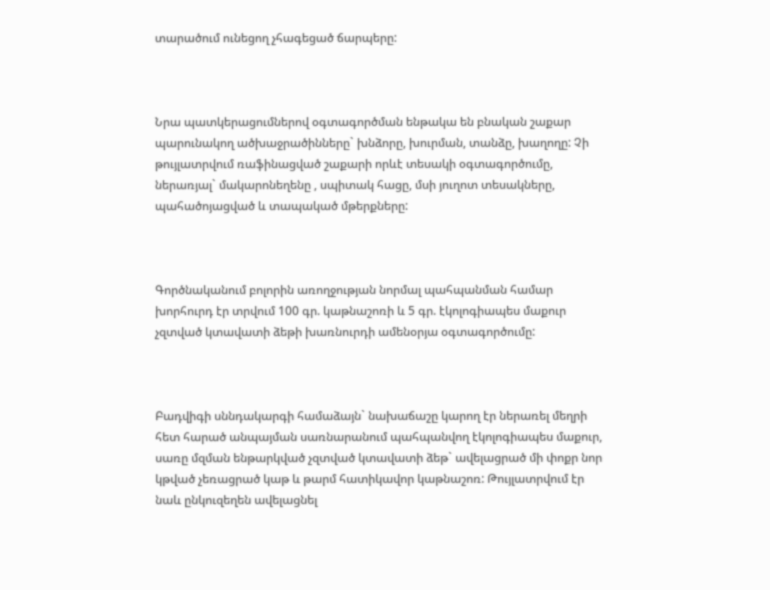տարածում ունեցող չհագեցած ճարպերը:



Նրա պատկերացումներով օգտագործման ենթակա են բնական շաքար պարունակող ածխաջրածինները` խնձորը, խուրման, տանձը, խաղողը: Չի թույլատրվում ռաֆինացված շաքարի որևէ տեսակի օգտագործումը, ներառյալ` մակարոնեղենը , սպիտակ հացը, մսի յուղոտ տեսակները, պահածոյացված և տապակած մթերքները:



Գործնականում բոլորին առողջության նորմալ պահպանման համար խորհուրդ էր տրվում 100 գր. կաթնաշոռի և 5 գր. էկոլոգիապես մաքուր չզտված կտավատի ձեթի խառնուրդի ամենօրյա օգտագործումը:



Բադվիգի սննդակարգի համաձայն` նախաճաշը կարող էր ներառել մեղրի հետ հարած անպայման սառնարանում պահպանվող էկոլոգիապես մաքուր, սառը մզման ենթարկված չզտված կտավատի ձեթ` ավելացրած մի փոքր նոր կթված չեռացրած կաթ և թարմ հատիկավոր կաթնաշոռ: Թույլատրվում էր նաև ընկուզեղեն ավելացնել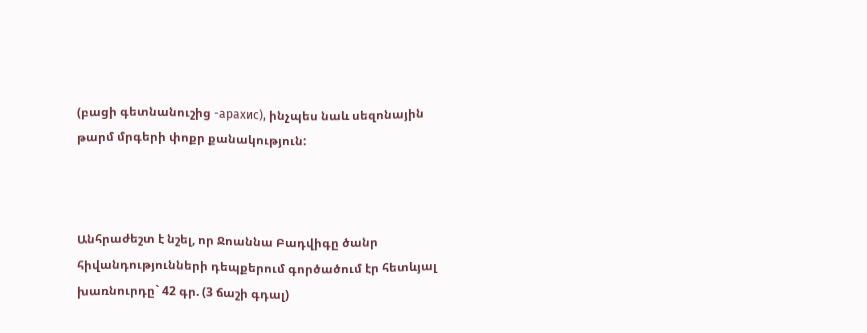(բացի գետնանուշից -арахис), ինչպես նաև սեզոնային թարմ մրգերի փոքր քանակություն:



Անհրաժեշտ է նշել, որ Ջոաննա Բադվիգը ծանր հիվանդությունների դեպքերում գործածում էր հետևյալ խառնուրդը` 42 գր. (3 ճաշի գդալ)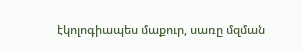էկոլոգիապես մաքուր, սառը մզման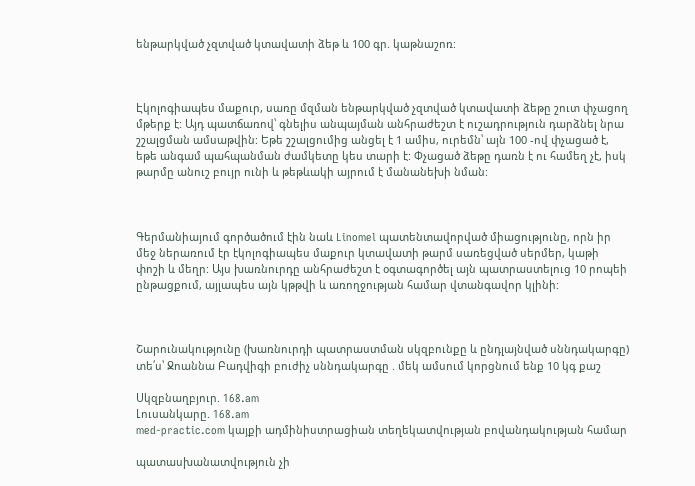ենթարկված չզտված կտավատի ձեթ և 100 գր. կաթնաշոռ:



Էկոլոգիապես մաքուր, սառը մզման ենթարկված չզտված կտավատի ձեթը շուտ փչացող մթերք է: Այդ պատճառով՝ գնելիս անպայման անհրաժեշտ է ուշադրություն դարձնել նրա շշալցման ամսաթվին: Եթե շշալցումից անցել է 1 ամիս, ուրեմն՝ այն 100 -ով փչացած է, եթե անգամ պահպանման ժամկետը կես տարի է: Փչացած ձեթը դառն է ու համեղ չէ, իսկ թարմը անուշ բույր ունի և թեթևակի այրում է մանանեխի նման:



Գերմանիայում գործածում էին նաև Linomel պատենտավորված միացությունը, որն իր մեջ ներառում էր էկոլոգիապես մաքուր կտավատի թարմ սառեցված սերմեր, կաթի փոշի և մեղր: Այս խառնուրդը անհրաժեշտ է օգտագործել այն պատրաստելուց 10 րոպեի ընթացքում, այլապես այն կթթվի և առողջության համար վտանգավոր կլինի:



Շարունակությունը (խառնուրդի պատրաստման սկզբունքը և ընդլայնված սննդակարգը) տե՛ս՝ Ջոաննա Բադվիգի բուժիչ սննդակարգը . մեկ ամսում կորցնում ենք 10 կգ քաշ

Սկզբնաղբյուր. 168.am
Լուսանկարը. 168.am
med-practic.com կայքի ադմինիստրացիան տեղեկատվության բովանդակության համար

պատասխանատվություն չի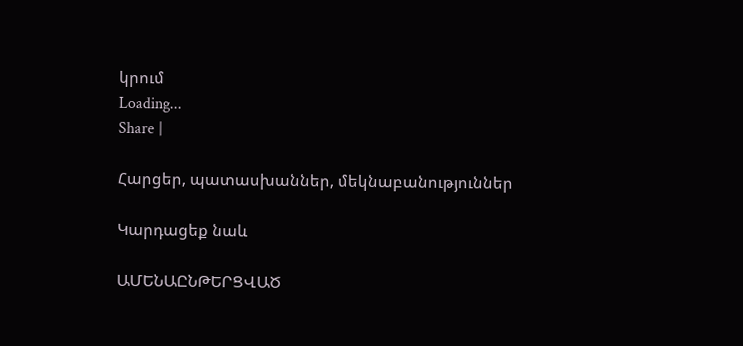կրում
Loading...
Share |

Հարցեր, պատասխաններ, մեկնաբանություններ

Կարդացեք նաև

ԱՄԵՆԱԸՆԹԵՐՑՎԱԾ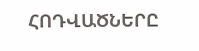ՀՈԴՎԱԾՆԵՐԸ